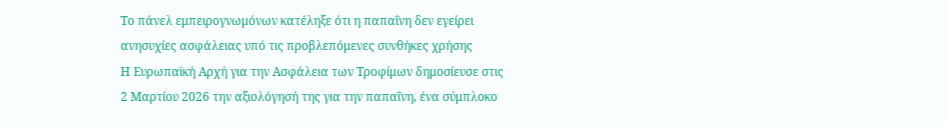Το πάνελ εμπειρογνωμόνων κατέληξε ότι η παπαΐνη δεν εγείρει ανησυχίες ασφάλειας υπό τις προβλεπόμενες συνθήκες χρήσης
Η Ευρωπαϊκή Αρχή για την Ασφάλεια των Τροφίμων δημοσίευσε στις 2 Μαρτίου 2026 την αξιολόγησή της για την παπαΐνη, ένα σύμπλοκο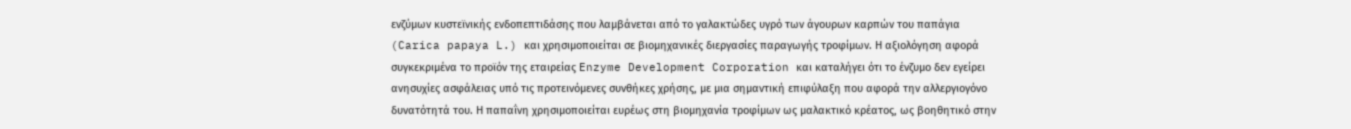ενζύμων κυστεϊνικής ενδοπεπτιδάσης που λαμβάνεται από το γαλακτώδες υγρό των άγουρων καρπών του παπάγια (Carica papaya L.) και χρησιμοποιείται σε βιομηχανικές διεργασίες παραγωγής τροφίμων. Η αξιολόγηση αφορά συγκεκριμένα το προϊόν της εταιρείας Enzyme Development Corporation και καταλήγει ότι το ένζυμο δεν εγείρει ανησυχίες ασφάλειας υπό τις προτεινόμενες συνθήκες χρήσης, με μια σημαντική επιφύλαξη που αφορά την αλλεργιογόνο δυνατότητά του. Η παπαΐνη χρησιμοποιείται ευρέως στη βιομηχανία τροφίμων ως μαλακτικό κρέατος, ως βοηθητικό στην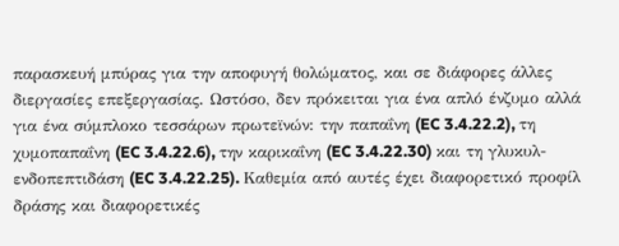παρασκευή μπύρας για την αποφυγή θολώματος, και σε διάφορες άλλες διεργασίες επεξεργασίας. Ωστόσο, δεν πρόκειται για ένα απλό ένζυμο αλλά για ένα σύμπλοκο τεσσάρων πρωτεϊνών: την παπαΐνη (EC 3.4.22.2), τη χυμοπαπαΐνη (EC 3.4.22.6), την καρικαΐνη (EC 3.4.22.30) και τη γλυκυλ-ενδοπεπτιδάση (EC 3.4.22.25). Καθεμία από αυτές έχει διαφορετικό προφίλ δράσης και διαφορετικές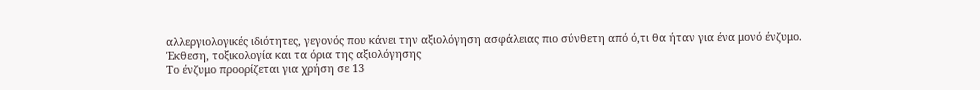αλλεργιολογικές ιδιότητες, γεγονός που κάνει την αξιολόγηση ασφάλειας πιο σύνθετη από ό,τι θα ήταν για ένα μονό ένζυμο.
Έκθεση, τοξικολογία και τα όρια της αξιολόγησης
Το ένζυμο προορίζεται για χρήση σε 13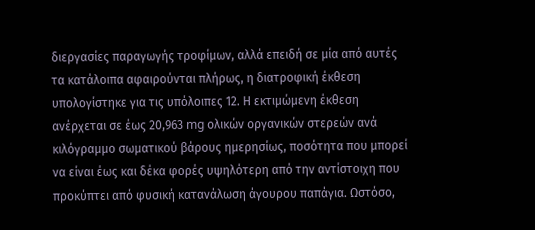διεργασίες παραγωγής τροφίμων, αλλά επειδή σε μία από αυτές τα κατάλοιπα αφαιρούνται πλήρως, η διατροφική έκθεση υπολογίστηκε για τις υπόλοιπες 12. Η εκτιμώμενη έκθεση ανέρχεται σε έως 20,963 mg ολικών οργανικών στερεών ανά κιλόγραμμο σωματικού βάρους ημερησίως, ποσότητα που μπορεί να είναι έως και δέκα φορές υψηλότερη από την αντίστοιχη που προκύπτει από φυσική κατανάλωση άγουρου παπάγια. Ωστόσο,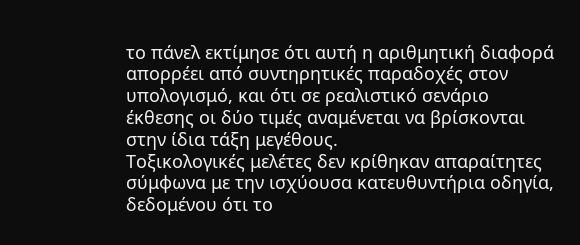το πάνελ εκτίμησε ότι αυτή η αριθμητική διαφορά απορρέει από συντηρητικές παραδοχές στον υπολογισμό, και ότι σε ρεαλιστικό σενάριο έκθεσης οι δύο τιμές αναμένεται να βρίσκονται στην ίδια τάξη μεγέθους.
Τοξικολογικές μελέτες δεν κρίθηκαν απαραίτητες σύμφωνα με την ισχύουσα κατευθυντήρια οδηγία, δεδομένου ότι το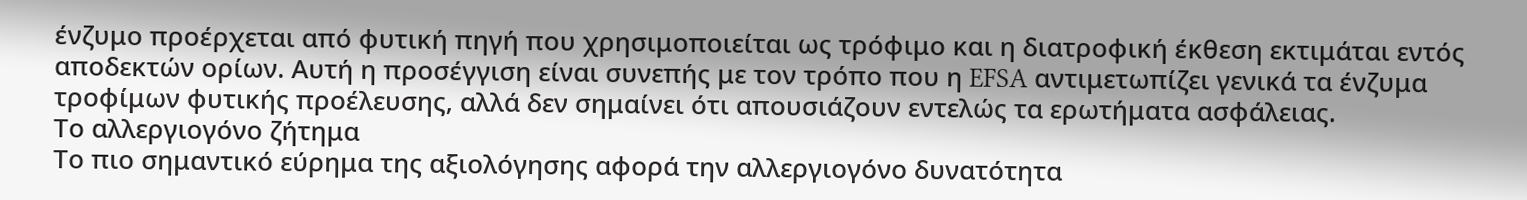ένζυμο προέρχεται από φυτική πηγή που χρησιμοποιείται ως τρόφιμο και η διατροφική έκθεση εκτιμάται εντός αποδεκτών ορίων. Αυτή η προσέγγιση είναι συνεπής με τον τρόπο που η EFSA αντιμετωπίζει γενικά τα ένζυμα τροφίμων φυτικής προέλευσης, αλλά δεν σημαίνει ότι απουσιάζουν εντελώς τα ερωτήματα ασφάλειας.
Το αλλεργιογόνο ζήτημα
Το πιο σημαντικό εύρημα της αξιολόγησης αφορά την αλλεργιογόνο δυνατότητα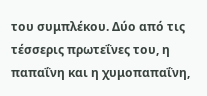του συμπλέκου. Δύο από τις τέσσερις πρωτεΐνες του, η παπαΐνη και η χυμοπαπαΐνη,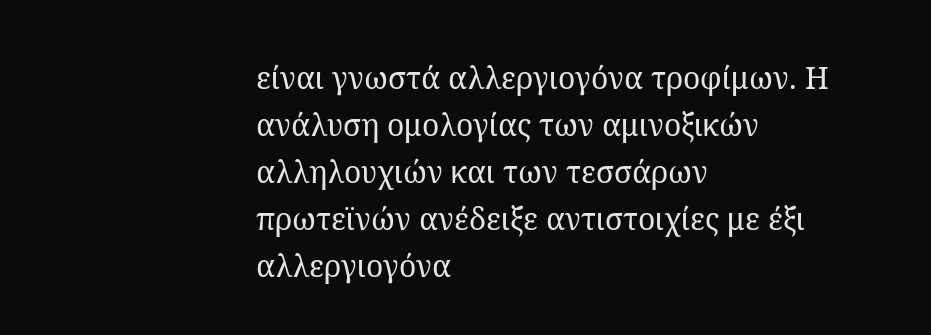είναι γνωστά αλλεργιογόνα τροφίμων. Η ανάλυση ομολογίας των αμινοξικών αλληλουχιών και των τεσσάρων πρωτεϊνών ανέδειξε αντιστοιχίες με έξι αλλεργιογόνα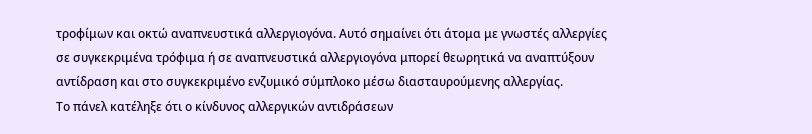τροφίμων και οκτώ αναπνευστικά αλλεργιογόνα. Αυτό σημαίνει ότι άτομα με γνωστές αλλεργίες σε συγκεκριμένα τρόφιμα ή σε αναπνευστικά αλλεργιογόνα μπορεί θεωρητικά να αναπτύξουν αντίδραση και στο συγκεκριμένο ενζυμικό σύμπλοκο μέσω διασταυρούμενης αλλεργίας.
Το πάνελ κατέληξε ότι ο κίνδυνος αλλεργικών αντιδράσεων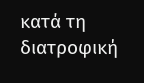κατά τη διατροφική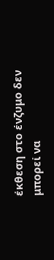έκθεση στο ένζυμο δεν μπορεί να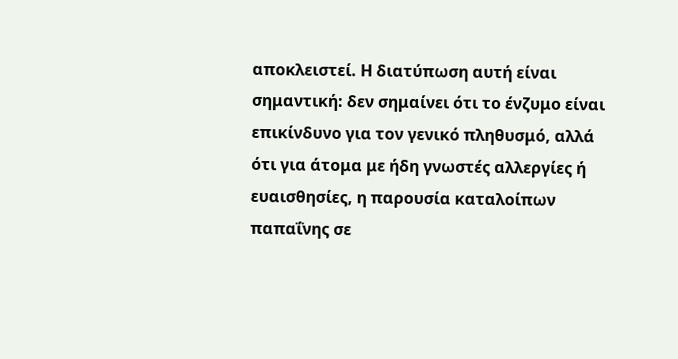αποκλειστεί. Η διατύπωση αυτή είναι σημαντική: δεν σημαίνει ότι το ένζυμο είναι επικίνδυνο για τον γενικό πληθυσμό, αλλά ότι για άτομα με ήδη γνωστές αλλεργίες ή ευαισθησίες, η παρουσία καταλοίπων παπαΐνης σε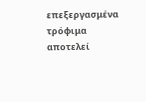επεξεργασμένα τρόφιμα αποτελεί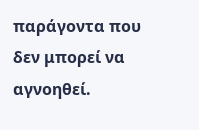παράγοντα που δεν μπορεί να αγνοηθεί.